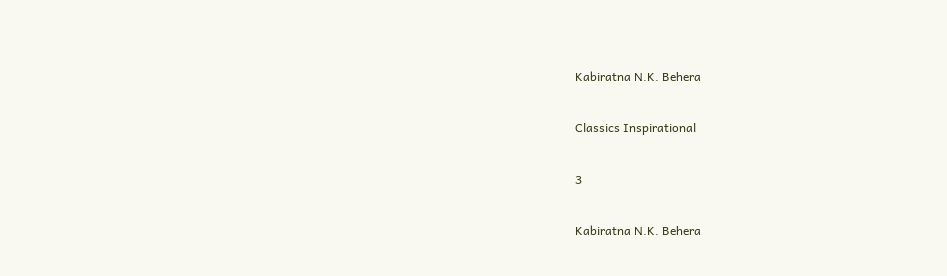Kabiratna N.K. Behera

Classics Inspirational

3

Kabiratna N.K. Behera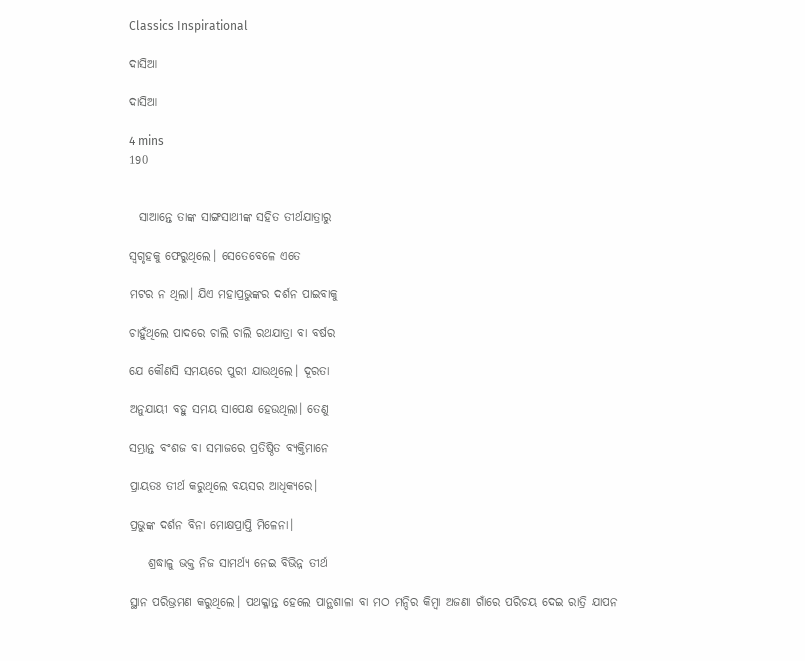Classics Inspirational

ଦାସିଆ

ଦାସିଆ

4 mins
190


  ସାଆନ୍ତେ ତାଙ୍କ ସାଙ୍ଗସାଥୀଙ୍କ ସହିତ ତୀର୍ଥଯାତ୍ରାରୁ

ସ୍ବଗୃହକୁ ଫେରୁଥିଲେ। ସେତେବେଳେ ଏତେ

ମଟର ନ ଥିଲା। ଯିଏ ମହାପ୍ରଭୁଙ୍କର ଦର୍ଶନ ପାଇବାକୁ

ଚାହୁଁଥିଲେ ପାଦରେ ଚାଲି ଚାଲି ରଥଯାତ୍ରା ବା ବର୍ଷର

ଯେ କୌଣସି ସମୟରେ ପୁରୀ ଯାଉଥିଲେ। ଦୂରତା

ଅନୁଯାୟୀ ବହୁ ସମୟ ସାପେକ୍ଷ ହେଉଥିଲା। ତେଣୁ

ସମ୍ଭ୍ରାନ୍ତ ବଂଶଜ ବା ସମାଜରେ ପ୍ରତିଷ୍ଠିତ ବ୍ୟକ୍ତିମାନେ

ପ୍ରାୟତଃ ତୀର୍ଥ କରୁଥିଲେ ବୟସର ଆଧିକ୍ୟରେ।

ପ୍ରଭୁଙ୍କ ଦର୍ଶନ ବିନା ମୋକ୍ଷପ୍ରାପ୍ତି ମିଳେନା।

    ଶ୍ରଦ୍ଧାଳୁ ଭକ୍ତ ନିଜ ସାମର୍ଥ୍ୟ ନେଇ ବିଭିନ୍ନ ତୀର୍ଥ

ସ୍ଥାନ ପରିଭ୍ରମଣ କରୁଥିଲେ। ପଥକ୍ଳାନ୍ତ ହେଲେ ପାନ୍ଥଶାଳା ବା ମଠ ମନ୍ଦିର କିମ୍ବା ଅଜଣା ଗାଁରେ ପରିଚୟ ଦେଇ ରାତ୍ରି ଯାପନ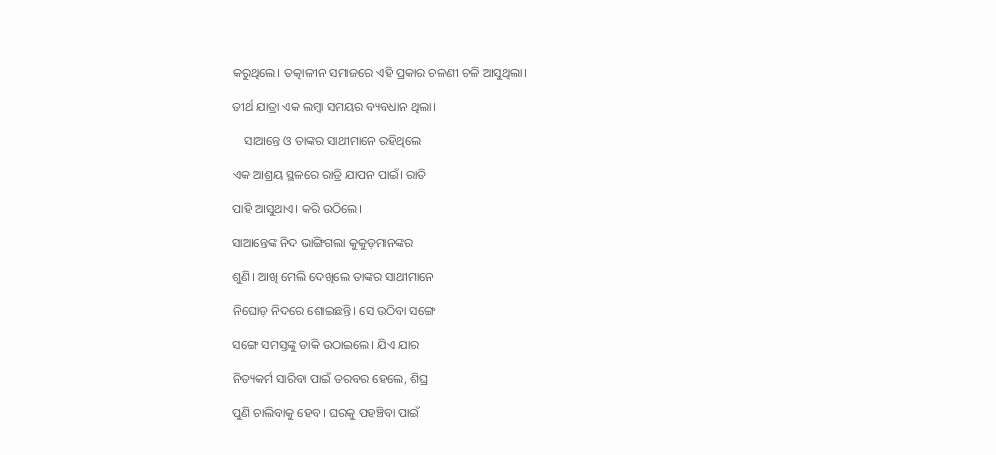କରୁଥିଲେ। ତତ୍କାଳୀନ ସମାଜରେ ଏହି ପ୍ରକାର ଚଳଣୀ ଚଳି ଆସୁଥିଲା।

ତୀର୍ଥ ଯାତ୍ରା ଏକ ଲମ୍ଵା ସମୟର ବ୍ୟବଧାନ ଥିଲା।

    ସାଆନ୍ତେ ଓ ତାଙ୍କର ସାଥୀମାନେ ରହିଥିଲେ

ଏକ ଆଶ୍ରୟ ସ୍ଥଳରେ ରାତ୍ରି ଯାପନ ପାଇଁ। ରାତି

ପାହି ଆସୁଥାଏ। କରି ଉଠିଲେ।

ସାଆନ୍ତେଙ୍କ ନିଦ ଭାଙ୍ଗିଗଲା କୁକୁଡ଼ମାନଙ୍କର

ଶୁଣି। ଆଖି ମେଲି ଦେଖିଲେ ତାଙ୍କର ସାଥୀମାନେ

ନିଘୋଡ଼ ନିଦରେ ଶୋଇଛନ୍ତି। ସେ ଉଠିବା ସଙ୍ଗେ

ସଙ୍ଗେ ସମସ୍ତଙ୍କୁ ଡାକି ଉଠାଇଲେ। ଯିଏ ଯାର

ନିତ୍ୟକର୍ମ ସାରିବା ପାଇଁ ତରବର ହେଲେ, ଶିଘ୍ର

ପୁଣି ଚାଲିବାକୁ ହେବ। ଘରକୁ ପହଞ୍ଚିବା ପାଇଁ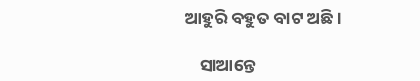ଆହୁରି ବହୁତ ବାଟ ଅଛି।

    ସାଆନ୍ତେ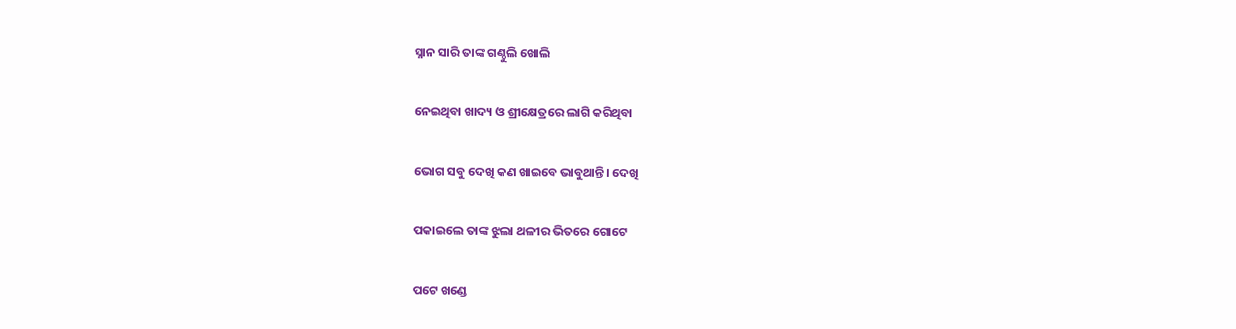ସ୍ନାନ ସାରି ତାଙ୍କ ଗଣ୍ଠୁଲି ଖୋଲି

ନେଇଥିବା ଖାଦ୍ୟ ଓ ଶ୍ରୀକ୍ଷେତ୍ରରେ ଲାଗି କରିଥିବା

ଭୋଗ ସବୁ ଦେଖି କଣ ଖାଇବେ ଭାବୁଥାନ୍ତି। ଦେଖି

ପକାଇଲେ ତାଙ୍କ ଝୁଲା ଥଳୀର ଭିତରେ ଗୋଟେ

ପଟେ ଖଣ୍ଡେ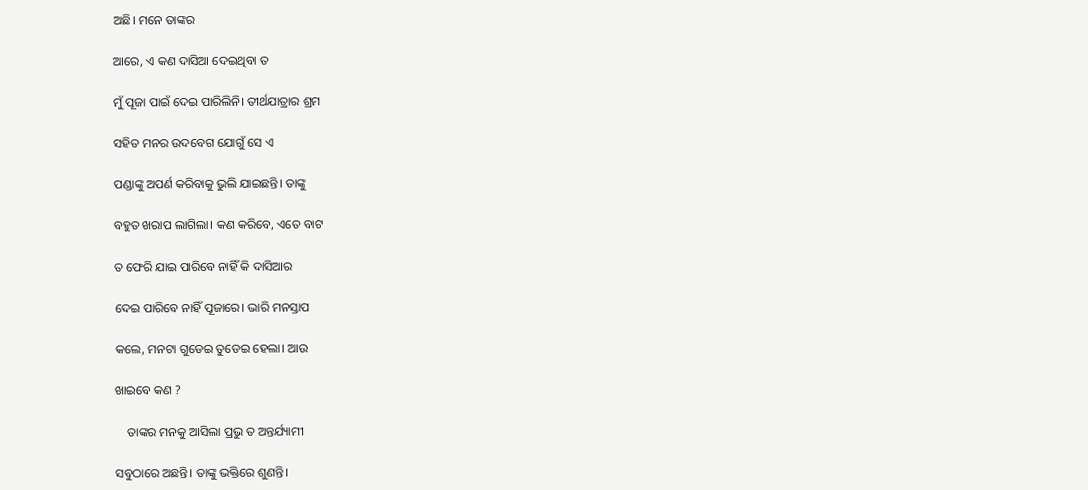ଅଛି। ମନେ ତାଙ୍କର

ଆରେ, ଏ କଣ ଦାସିଆ ଦେଇଥିବା ତ

ମୁଁ ପୂଜା ପାଇଁ ଦେଇ ପାରିଲିନି। ତୀର୍ଥଯାତ୍ରାର ଶ୍ରମ

ସହିତ ମନର ଉଦବେଗ ଯୋଗୁଁ ସେ ଏ

ପଣ୍ଡାଙ୍କୁ ଅପର୍ଣ କରିବାକୁ ଭୁଲି ଯାଇଛନ୍ତି। ତାଙ୍କୁ

ବହୁତ ଖରାପ ଲାଗିଲା। କଣ କରିବେ, ଏତେ ବାଟ

ତ ଫେରି ଯାଇ ପାରିବେ ନାହିଁ କି ଦାସିଆର

ଦେଇ ପାରିବେ ନାହିଁ ପୂଜାରେ। ଭାରି ମନସ୍ତାପ

କଲେ, ମନଟା ଗୁଡେଇ ତୁଡେଇ ହେଲା। ଆଉ

ଖାଇବେ କଣ ?

    ତାଙ୍କର ମନକୁ ଆସିଲା ପ୍ରଭୁ ତ ଅନ୍ତର୍ଯ୍ୟାମୀ

ସବୁଠାରେ ଅଛନ୍ତି। ତାଙ୍କୁ ଭକ୍ତିରେ ଶୁଣନ୍ତି।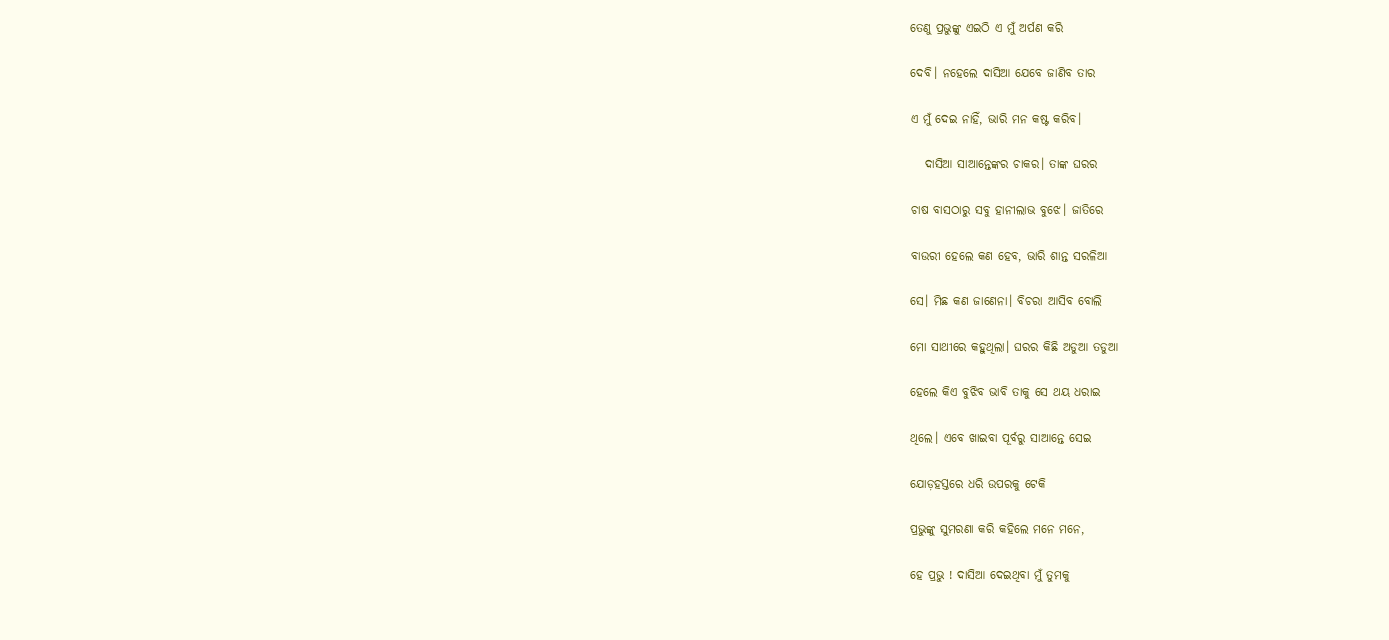ତେଣୁ ପ୍ରଭୁଙ୍କୁ ଏଇଠି ଏ ମୁଁ ଅର୍ପଣ କରି

ଦେବି। ନହେଲେ ଦାସିଆ ଯେବେ ଜାଣିବ ତାର

ଏ ମୁଁ ଦେଇ ନାହିଁ, ଭାରି ମନ କଷ୍ଟ କରିବ।

   ଦାସିଆ ସାଆନ୍ତେଙ୍କର ଚାକର। ତାଙ୍କ ଘରର

ଚାଷ ବାସଠାରୁ ସବୁ ହାନୀଲାଭ ବୁଝେ। ଜାତିରେ

ବାଉରୀ ହେଲେ କଣ ହେବ, ଭାରି ଶାନ୍ତ ସରଳିଆ

ସେ। ମିଛ କଣ ଜାଣେନା। ବିଚରା ଆସିବ ବୋଲି

ମୋ ସାଥୀରେ କହୁଥିଲା। ଘରର କିଛି ଅଡୁଆ ତଡୁଆ

ହେଲେ କିଏ ବୁଝିବ ଭାବି ତାକୁ ସେ ଥୟ ଧରାଇ

ଥିଲେ। ଏବେ ଖାଇବା ପୂର୍ବରୁ ସାଆନ୍ତେ ସେଇ

ଯୋଡ଼ହସ୍ତରେ ଧରି ଉପରକୁ ଟେକି

ପ୍ରଭୁଙ୍କୁ ସୁମରଣା କରି କହିଲେ ମନେ ମନେ,

ହେ ପ୍ରଭୁ ! ଦାସିଆ ଦେଇଥିବା ମୁଁ ତୁମକୁ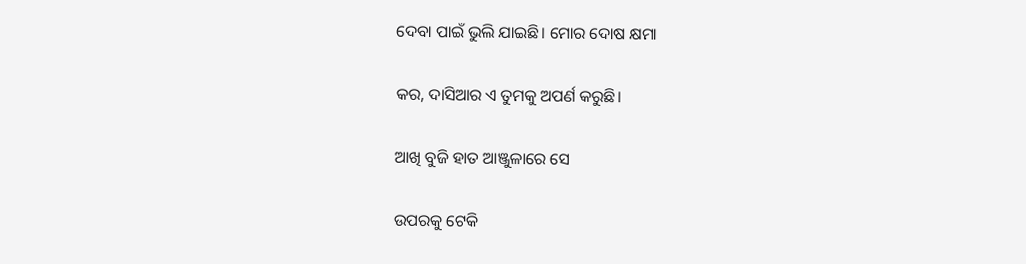ଦେବା ପାଇଁ ଭୁଲି ଯାଇଛି। ମୋର ଦୋଷ କ୍ଷମା

କର, ଦାସିଆର ଏ ତୁମକୁ ଅପର୍ଣ କରୁଛି।

ଆଖି ବୁଜି ହାତ ଆଞ୍ଜୁଳାରେ ସେ

ଉପରକୁ ଟେକି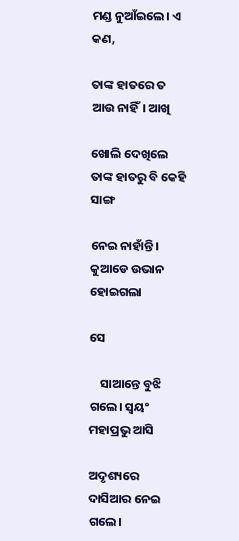ମଣ୍ଡ ନୁଆଁଇଲେ। ଏ କଣ,

ତାଙ୍କ ହାତରେ ତ ଆଉ ନାହିଁ। ଆଖି

ଖୋଲି ଦେଖିଲେ ତାଙ୍କ ହାତରୁ ବି କେହି ସାଙ୍ଗ

ନେଇ ନାହାଁନ୍ତି। କୁଆଡେ ଉଭାନ ହୋଇଗଲା

ସେ

    ସାଆନ୍ତେ ବୁଝି ଗଲେ। ସ୍ଵୟଂ ମହାପ୍ରଭୁ ଆସି

ଅଦୃଶ୍ୟରେ ଦାସିଆର ନେଇ ଗଲେ।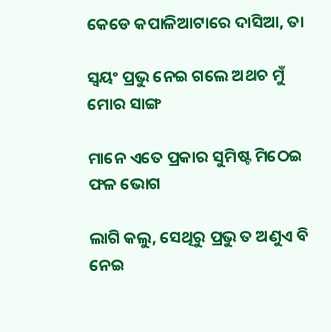କେଡେ କପାଳିଆଟାରେ ଦାସିଆ, ତା

ସ୍ବୟଂ ପ୍ରଭୁ ନେଇ ଗଲେ ଅଥଚ ମୁଁ ମୋର ସାଙ୍ଗ

ମାନେ ଏତେ ପ୍ରକାର ସୁମିଷ୍ଟ ମିଠେଇ ଫଳ ଭୋଗ

ଲାଗି କଲୁ, ସେଥିରୁ ପ୍ରଭୁ ତ ଅଣୁଏ ବି ନେଇ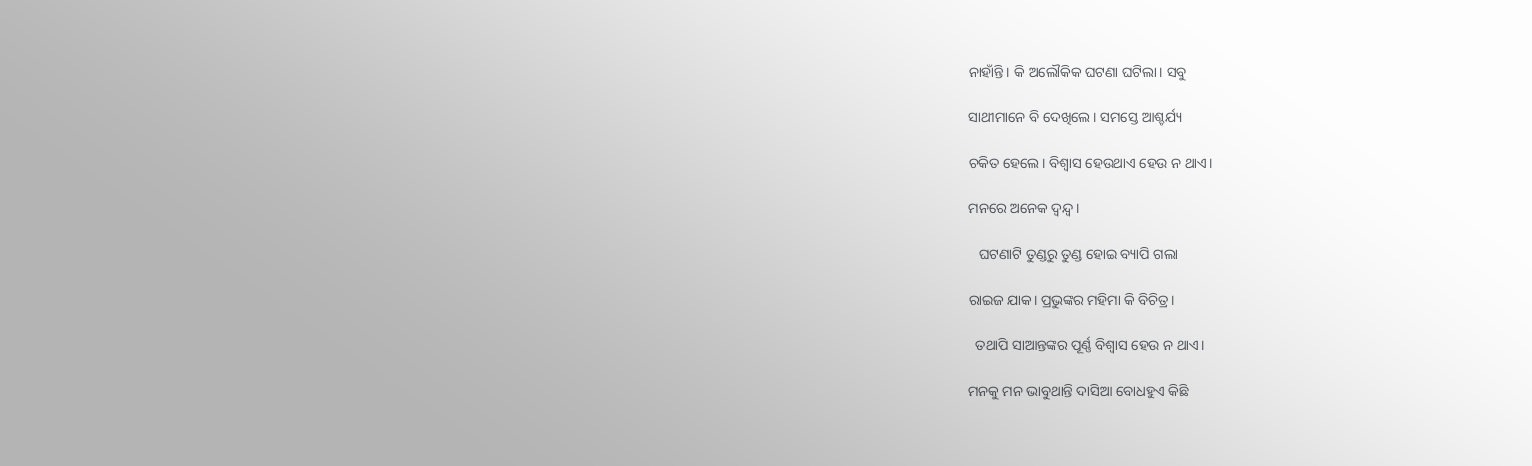ନାହାଁନ୍ତି। କି ଅଲୌକିକ ଘଟଣା ଘଟିଲା। ସବୁ

ସାଥୀମାନେ ବି ଦେଖିଲେ। ସମସ୍ତେ ଆଶ୍ଚର୍ଯ୍ୟ

ଚକିତ ହେଲେ। ବିଶ୍ବାସ ହେଉଥାଏ ହେଉ ନ ଥାଏ।

ମନରେ ଅନେକ ଦ୍ବନ୍ଦ୍ଵ।

   ଘଟଣାଟି ତୁଣ୍ଡରୁ ତୁଣ୍ଡ ହୋଇ ବ୍ୟାପି ଗଲା

ରାଇଜ ଯାକ। ପ୍ରଭୁଙ୍କର ମହିମା କି ବିଚିତ୍ର।

  ତଥାପି ସାଆନ୍ତଙ୍କର ପୂର୍ଣ୍ଣ ବିଶ୍ଵାସ ହେଉ ନ ଥାଏ।

ମନକୁ ମନ ଭାବୁଥାନ୍ତି ଦାସିଆ ବୋଧହୁଏ କିଛି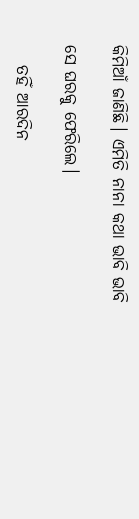କିମିଆଁ ଜାଣିଛି। ଏମିତି ନାନା କଥା ଭାବି ଭାବି

ସେ ଘରକୁ ଫେରିଲେ।

   ତହିଁ ଆରଦିନ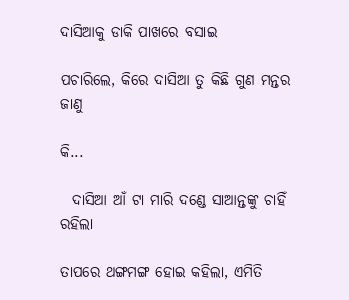ଦାସିଆକୁ ଡାକି ପାଖରେ ବସାଇ

ପଚାରିଲେ, କିରେ ଦାସିଆ ତୁ କିଛି ଗୁଣ ମନ୍ତର ଜାଣୁ

କି...

  ଦାସିଆ ଆଁ ଟା ମାରି ଦଣ୍ଡେ ସାଆନ୍ତଙ୍କୁ ଚାହିଁ ରହିଲା

ତାପରେ ଥଙ୍ଗମଙ୍ଗ ହୋଇ କହିଲା, ଏମିତି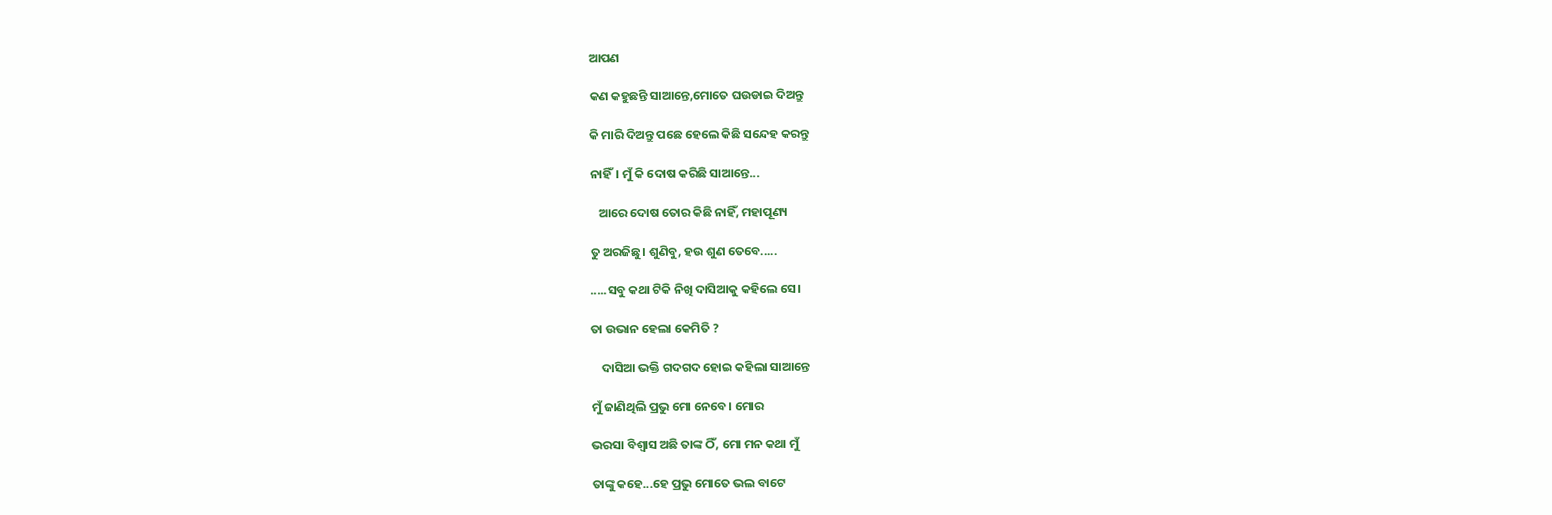ଆପଣ

କଣ କହୁଛନ୍ତି ସାଆନ୍ତେ,ମୋତେ ଘଉଡାଇ ଦିଅନ୍ତୁ

କି ମାରି ଦିଅନ୍ତୁ ପଛେ ହେଲେ କିଛି ସନ୍ଦେହ କରନ୍ତୁ

ନାହିଁ। ମୁଁ କି ଦୋଷ କରିଛି ସାଆନ୍ତେ...

   ଆରେ ଦୋଷ ତୋର କିଛି ନାହିଁ, ମହାପୂଣ୍ୟ

ତୁ ଅରଜିଛୁ। ଶୁଣିବୁ, ହଉ ଶୁଣ ତେବେ.....

.....ସବୁ କଥା ଟିକି ନିଖି ଦାସିଆକୁ କହିଲେ ସେ।

ତା ଉଭାନ ହେଲା କେମିତି ?

    ଦାସିଆ ଭକ୍ତି ଗଦଗଦ ହୋଇ କହିଲା ସାଆନ୍ତେ

ମୁଁ ଜାଣିଥିଲି ପ୍ରଭୁ ମୋ ନେବେ। ମୋର

ଭରସା ବିଶ୍ଵାସ ଅଛି ତାଙ୍କ ଠିଁ, ମୋ ମନ କଥା ମୁଁ

ତାଙ୍କୁ କହେ...ହେ ପ୍ରଭୁ ମୋତେ ଭଲ ବାଟେ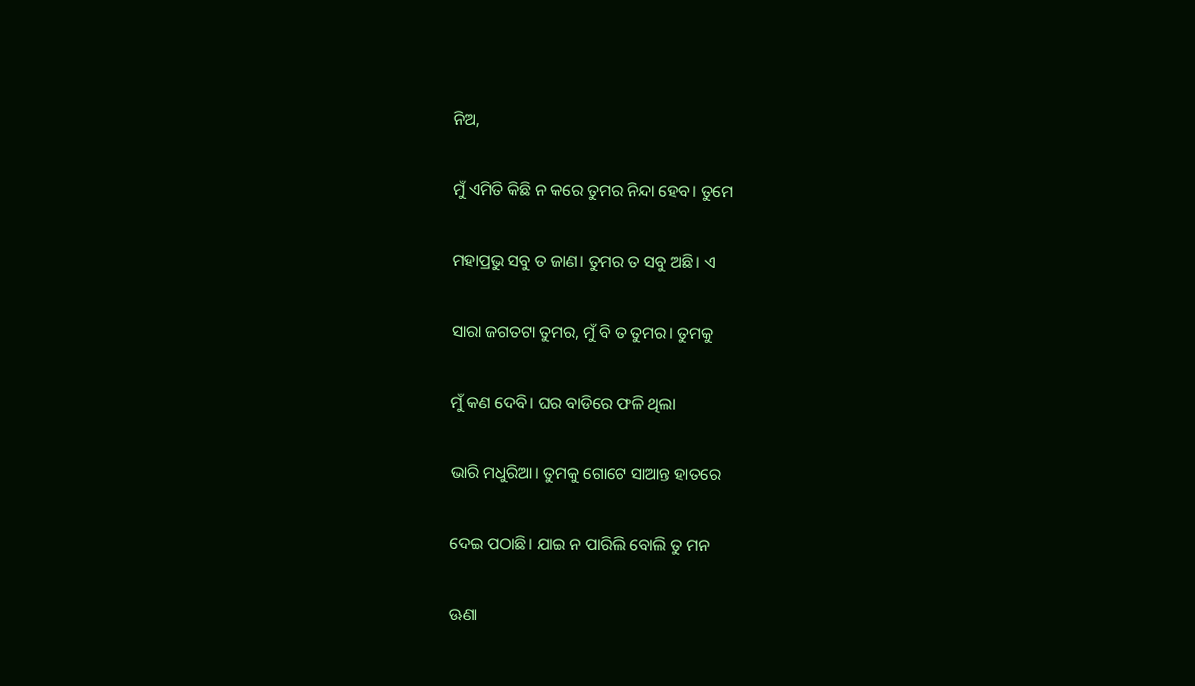ନିଅ,

ମୁଁ ଏମିତି କିଛି ନ କରେ ତୁମର ନିନ୍ଦା ହେବ। ତୁମେ

ମହାପ୍ରଭୁ ସବୁ ତ ଜାଣ। ତୁମର ତ ସବୁ ଅଛି। ଏ

ସାରା ଜଗତଟା ତୁମର, ମୁଁ ବି ତ ତୁମର। ତୁମକୁ

ମୁଁ କଣ ଦେବି। ଘର ବାଡିରେ ଫଳି ଥିଲା

ଭାରି ମଧୁରିଆ। ତୁମକୁ ଗୋଟେ ସାଆନ୍ତ ହାତରେ

ଦେଇ ପଠାଛି। ଯାଇ ନ ପାରିଲି ବୋଲି ତୁ ମନ

ଊଣା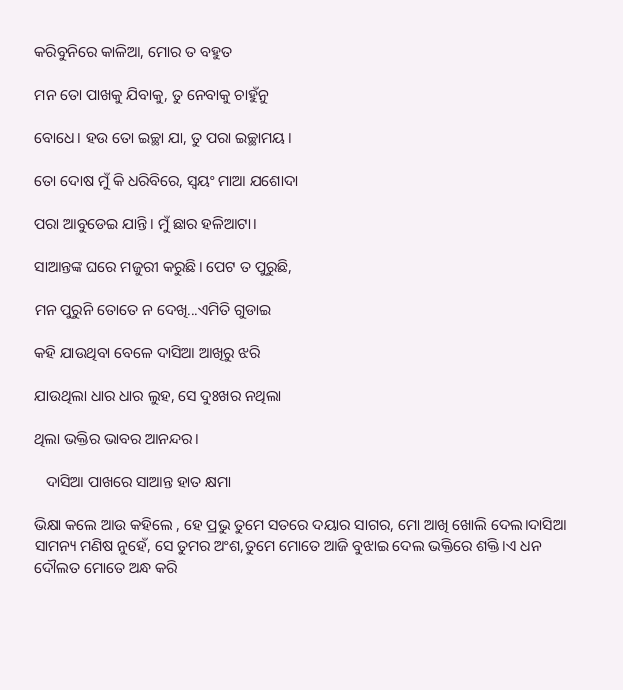କରିବୁନିରେ କାଳିଆ, ମୋର ତ ବହୁତ

ମନ ତୋ ପାଖକୁ ଯିବାକୁ, ତୁ ନେବାକୁ ଚାହୁଁନୁ

ବୋଧେ। ହଉ ତୋ ଇଚ୍ଛା ଯା, ତୁ ପରା ଇଚ୍ଛାମୟ।

ତୋ ଦୋଷ ମୁଁ କି ଧରିବିରେ, ସ୍ବୟଂ ମାଆ ଯଶୋଦା

ପରା ଆବୁଡେଇ ଯାନ୍ତି। ମୁଁ ଛାର ହଳିଆଟା।

ସାଆନ୍ତଙ୍କ ଘରେ ମଜୁରୀ କରୁଛି। ପେଟ ତ ପୁରୁଛି,

ମନ ପୁରୁନି ତୋତେ ନ ଦେଖି...ଏମିତି ଗୁଡାଇ

କହି ଯାଉଥିବା ବେଳେ ଦାସିଆ ଆଖିରୁ ଝରି

ଯାଉଥିଲା ଧାର ଧାର ଲୁହ, ସେ ଦୁଃଖର ନଥିଲା

ଥିଲା ଭକ୍ତିର ଭାବର ଆନନ୍ଦର।

   ଦାସିଆ ପାଖରେ ସାଆନ୍ତ ହାତ କ୍ଷମା

ଭିକ୍ଷା କଲେ ଆଉ କହିଲେ , ହେ ପ୍ରଭୁ ତୁମେ ସତରେ ଦୟାର ସାଗର, ମୋ ଆଖି ଖୋଲି ଦେଲ।ଦାସିଆ ସାମନ୍ୟ ମଣିଷ ନୁହେଁ, ସେ ତୁମର ଅଂଶ,ତୁମେ ମୋତେ ଆଜି ବୁଝାଇ ଦେଲ ଭକ୍ତିରେ ଶକ୍ତି।ଏ ଧନ ଦୌଲତ ମୋତେ ଅନ୍ଧ କରି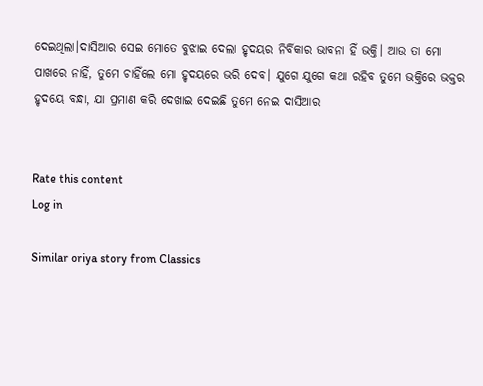ଦେଇଥିଲା।ଦାସିଆର ସେଇ ମୋତେ ବୁଝାଇ ଦେଲା ହୃଦୟର ନିର୍ବିକାର ଭାବନା ହିଁ ଭକ୍ତି। ଆଉ ତା ମୋ ପାଖରେ ନାହିଁ, ତୁମେ ଚାହିଁଲେ ମୋ ହୃଦୟରେ ଭରି ଦେବ। ଯୁଗେ ଯୁଗେ କଥା ରହିବ ତୁମେ ଭକ୍ତିରେ ଭକ୍ତର ହୃଦୟେ ବନ୍ଧା, ଯା ପ୍ରମାଣ କରି ଦେଖାଇ ଦେଇଛି ତୁମେ ନେଇ ଦାସିଆର


Rate this content
Log in

Similar oriya story from Classics